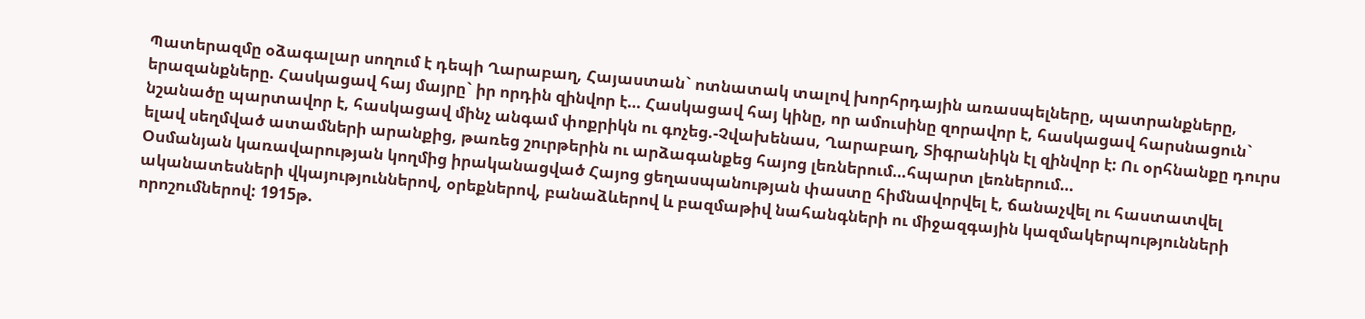Պատերազմը օձագալար սողում է դեպի Ղարաբաղ, Հայաստան` ոտնատակ տալով խորհրդային առասպելները, պատրանքները, երազանքները. Հասկացավ հայ մայրը` իր որդին զինվոր է… Հասկացավ հայ կինը, որ ամուսինը զորավոր է, հասկացավ հարսնացուն` նշանածը պարտավոր է, հասկացավ մինչ անգամ փոքրիկն ու գոչեց.-Չվախենաս, Ղարաբաղ, Տիգրանիկն էլ զինվոր է: Ու օրհնանքը դուրս ելավ սեղմված ատամների արանքից, թառեց շուրթերին ու արձագանքեց հայոց լեռներում…հպարտ լեռներում…
Օսմանյան կառավարության կողմից իրականացված Հայոց ցեղասպանության փաստը հիմնավորվել է, ճանաչվել ու հաստատվել ականատեսների վկայություններով, օրեքներով, բանաձևերով և բազմաթիվ նահանգների ու միջազգային կազմակերպությունների որոշումներով: 1915թ.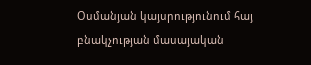Օսմանյան կայսրությունում հայ բնակչության մասայական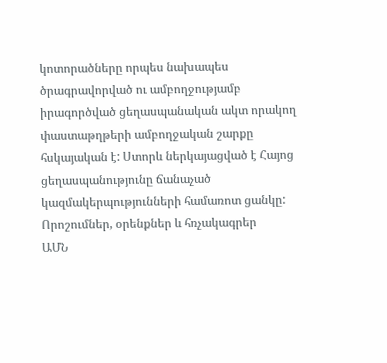կոտորածները որպես նախապես ծրագրավորված ու ամբողջությամբ իրագործված ցեղասպանական ակտ որակող փաստաթղթերի ամբողջական շարքը հսկայական է: Ստորև ներկայացված է Հայոց ցեղասպանությունը ճանաչած կազմակերպությունների համառոտ ցանկը:
Որոշումներ, օրենքներ և հռչակագրեր
ԱՄՆ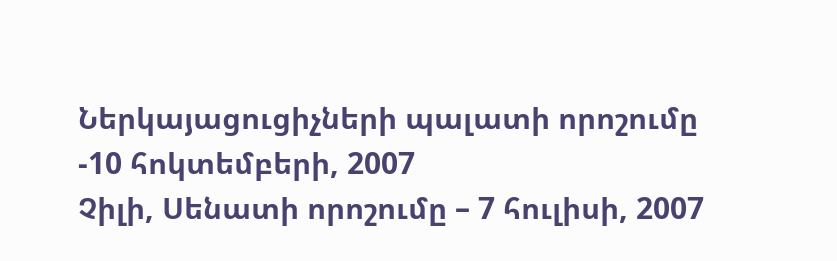Ներկայացուցիչների պալատի որոշումը -10 հոկտեմբերի, 2007
Չիլի, Սենատի որոշումը – 7 հուլիսի, 2007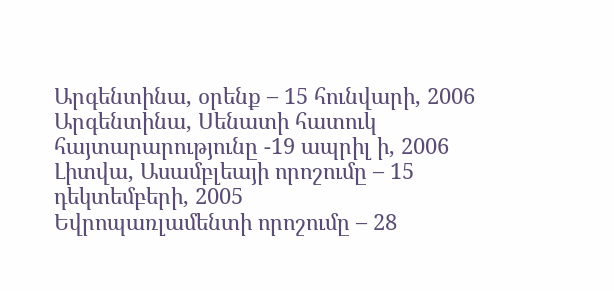Արգենտինա, օրենք – 15 հունվարի, 2006
Արգենտինա, Սենատի հատուկ հայտարարությունը -19 ապրիլ ի, 2006
Լիտվա, Ասամբլեայի որոշումը – 15 դեկտեմբերի, 2005
Եվրոպառլամենտի որոշումը – 28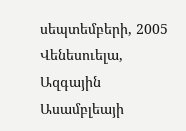սեպտեմբերի, 2005
Վենեսուելա, Ազգային Ասամբլեայի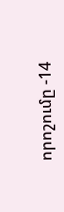որոշումը -14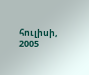հուլիսի, 2005